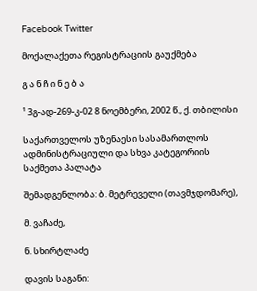Facebook Twitter

მოქალაქეთა რეგისტრაციის გაუქმება

გ ა ნ ჩ ი ნ ე ბ ა

¹ 3გ-ად-269-კ-02 8 ნოემბერი, 2002 წ., ქ. თბილისი

საქართველოს უზენაესი სასამართლოს ადმინისტრაციული და სხვა კატეგორიის საქმეთა პალატა

შემადგენლობა: ბ. მეტრეველი (თავმჯდომარე),

მ. ვაჩაძე,

ნ. სხირტლაძე

დავის საგანი: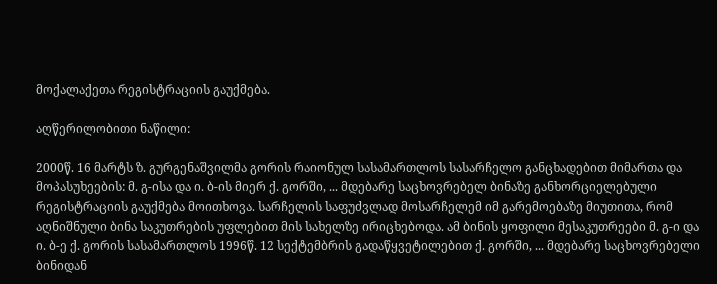მოქალაქეთა რეგისტრაციის გაუქმება.

აღწერილობითი ნაწილი:

2000წ. 16 მარტს ზ. გურგენაშვილმა გორის რაიონულ სასამართლოს სასარჩელო განცხადებით მიმართა და მოპასუხეების: მ. გ-ისა და ი. ბ-ის მიერ ქ. გორში, ... მდებარე საცხოვრებელ ბინაზე განხორციელებული რეგისტრაციის გაუქმება მოითხოვა. სარჩელის საფუძვლად მოსარჩელემ იმ გარემოებაზე მიუთითა, რომ აღნიშნული ბინა საკუთრების უფლებით მის სახელზე ირიცხებოდა. ამ ბინის ყოფილი მესაკუთრეები მ. გ-ი და ი. ბ-ე ქ. გორის სასამართლოს 1996წ. 12 სექტემბრის გადაწყვეტილებით ქ. გორში, ... მდებარე საცხოვრებელი ბინიდან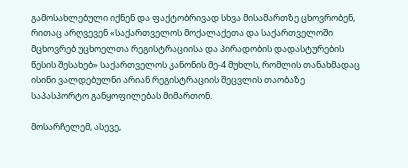გამოსახლებული იქნენ და ფაქტობრივად სხვა მისამართზე ცხოვრობენ, რითაც არღვევენ «საქართველოს მოქალაქეთა და საქართველოში მცხოვრებ უცხოელთა რეგისტრაციისა და პირადობის დადასტურების წესის შესახებ» საქართველოს კანონის მე-4 მუხლს, რომლის თანახმადაც ისინი ვალდებულნი არიან რეგისტრაციის შეცვლის თაობაზე საპასპორტო განყოფილებას მიმართონ.

მოსარჩელემ, ასევე,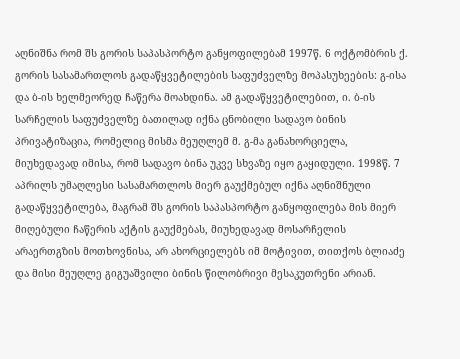აღნიშნა რომ შს გორის საპასპორტო განყოფილებამ 1997წ. 6 ოქტომბრის ქ. გორის სასამართლოს გადაწყვეტილების საფუძველზე მოპასუხეების: გ-ისა და ბ-ის ხელმეორედ ჩაწერა მოახდინა. ამ გადაწყვეტილებით, ი. ბ-ის სარჩელის საფუძველზე ბათილად იქნა ცნობილი სადავო ბინის პრივატიზაცია, რომელიც მისმა მეუღლემ მ. გ-მა განახორციელა, მიუხედავად იმისა, რომ სადავო ბინა უკვე სხვაზე იყო გაყიდული. 1998წ. 7 აპრილს უმაღლესი სასამართლოს მიერ გაუქმებულ იქნა აღნიშნული გადაწყვეტილება, მაგრამ შს გორის საპასპორტო განყოფილება მის მიერ მიღებული ჩაწერის აქტის გაუქმებას, მიუხედავად მოსარჩელის არაერთგზის მოთხოვნისა, არ ახორციელებს იმ მოტივით, თითქოს ბლიაძე და მისი მეუღლე გიგუაშვილი ბინის წილობრივი მესაკუთრენი არიან.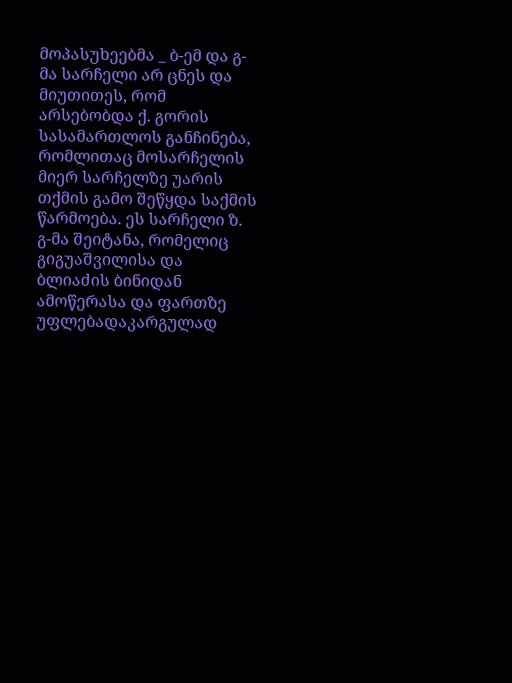მოპასუხეებმა _ ბ-ემ და გ-მა სარჩელი არ ცნეს და მიუთითეს, რომ არსებობდა ქ. გორის სასამართლოს განჩინება, რომლითაც მოსარჩელის მიერ სარჩელზე უარის თქმის გამო შეწყდა საქმის წარმოება. ეს სარჩელი ზ. გ-მა შეიტანა, რომელიც გიგუაშვილისა და ბლიაძის ბინიდან ამოწერასა და ფართზე უფლებადაკარგულად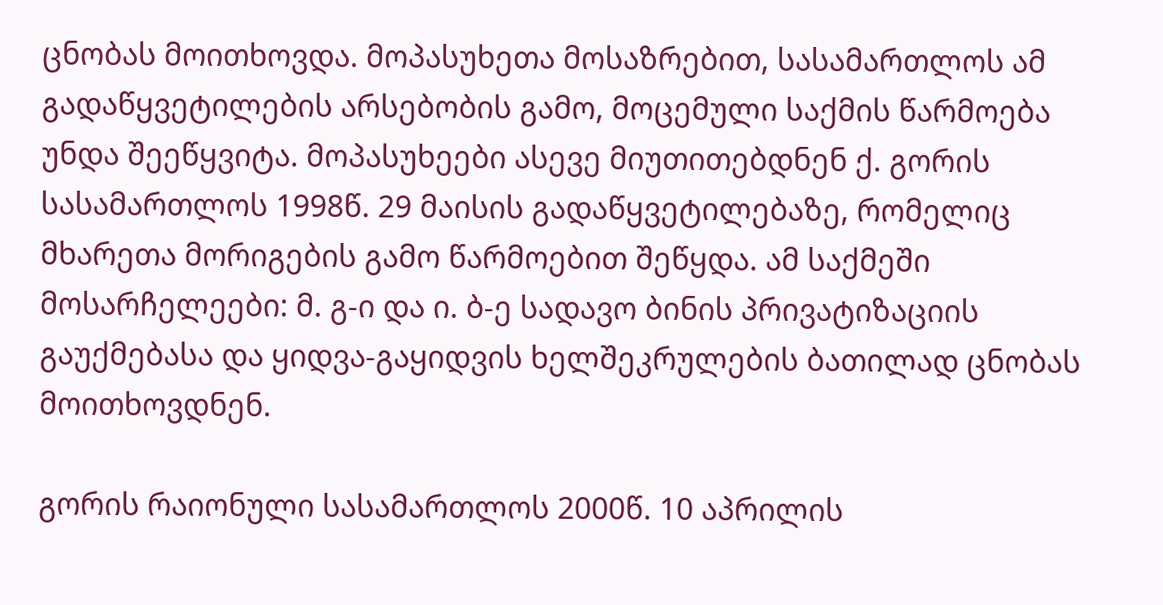ცნობას მოითხოვდა. მოპასუხეთა მოსაზრებით, სასამართლოს ამ გადაწყვეტილების არსებობის გამო, მოცემული საქმის წარმოება უნდა შეეწყვიტა. მოპასუხეები ასევე მიუთითებდნენ ქ. გორის სასამართლოს 1998წ. 29 მაისის გადაწყვეტილებაზე, რომელიც მხარეთა მორიგების გამო წარმოებით შეწყდა. ამ საქმეში მოსარჩელეები: მ. გ-ი და ი. ბ-ე სადავო ბინის პრივატიზაციის გაუქმებასა და ყიდვა-გაყიდვის ხელშეკრულების ბათილად ცნობას მოითხოვდნენ.

გორის რაიონული სასამართლოს 2000წ. 10 აპრილის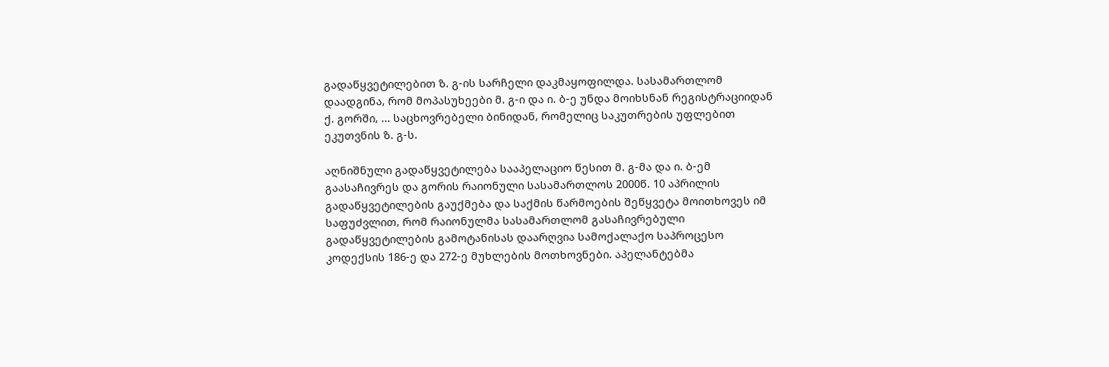გადაწყვეტილებით ზ. გ-ის სარჩელი დაკმაყოფილდა. სასამართლომ დაადგინა, რომ მოპასუხეები მ. გ-ი და ი. ბ-ე უნდა მოიხსნან რეგისტრაციიდან ქ. გორში, ... საცხოვრებელი ბინიდან, რომელიც საკუთრების უფლებით ეკუთვნის ზ. გ-ს.

აღნიშნული გადაწყვეტილება სააპელაციო წესით მ. გ-მა და ი. ბ-ემ გაასაჩივრეს და გორის რაიონული სასამართლოს 2000წ. 10 აპრილის გადაწყვეტილების გაუქმება და საქმის წარმოების შეწყვეტა მოითხოვეს იმ საფუძვლით, რომ რაიონულმა სასამართლომ გასაჩივრებული გადაწყვეტილების გამოტანისას დაარღვია სამოქალაქო საპროცესო კოდექსის 186-ე და 272-ე მუხლების მოთხოვნები. აპელანტებმა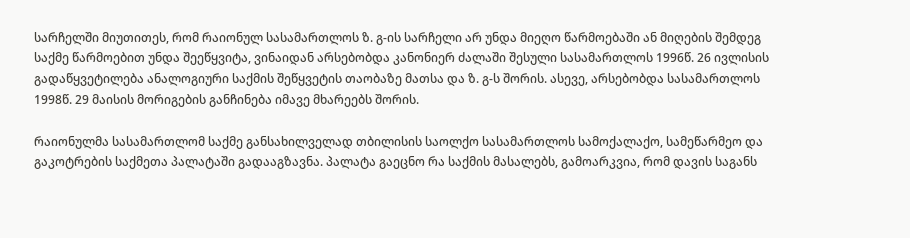სარჩელში მიუთითეს, რომ რაიონულ სასამართლოს ზ. გ-ის სარჩელი არ უნდა მიეღო წარმოებაში ან მიღების შემდეგ საქმე წარმოებით უნდა შეეწყვიტა, ვინაიდან არსებობდა კანონიერ ძალაში შესული სასამართლოს 1996წ. 26 ივლისის გადაწყვეტილება ანალოგიური საქმის შეწყვეტის თაობაზე მათსა და ზ. გ-ს შორის. ასევე, არსებობდა სასამართლოს 1998წ. 29 მაისის მორიგების განჩინება იმავე მხარეებს შორის.

რაიონულმა სასამართლომ საქმე განსახილველად თბილისის საოლქო სასამართლოს სამოქალაქო, სამეწარმეო და გაკოტრების საქმეთა პალატაში გადააგზავნა. პალატა გაეცნო რა საქმის მასალებს, გამოარკვია, რომ დავის საგანს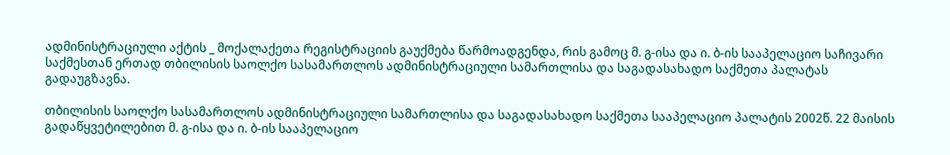ადმინისტრაციული აქტის _ მოქალაქეთა რეგისტრაციის გაუქმება წარმოადგენდა, რის გამოც მ. გ-ისა და ი. ბ-ის სააპელაციო საჩივარი საქმესთან ერთად თბილისის საოლქო სასამართლოს ადმინისტრაციული სამართლისა და საგადასახადო საქმეთა პალატას გადაუგზავნა.

თბილისის საოლქო სასამართლოს ადმინისტრაციული სამართლისა და საგადასახადო საქმეთა სააპელაციო პალატის 2002წ. 22 მაისის გადაწყვეტილებით მ. გ-ისა და ი. ბ-ის სააპელაციო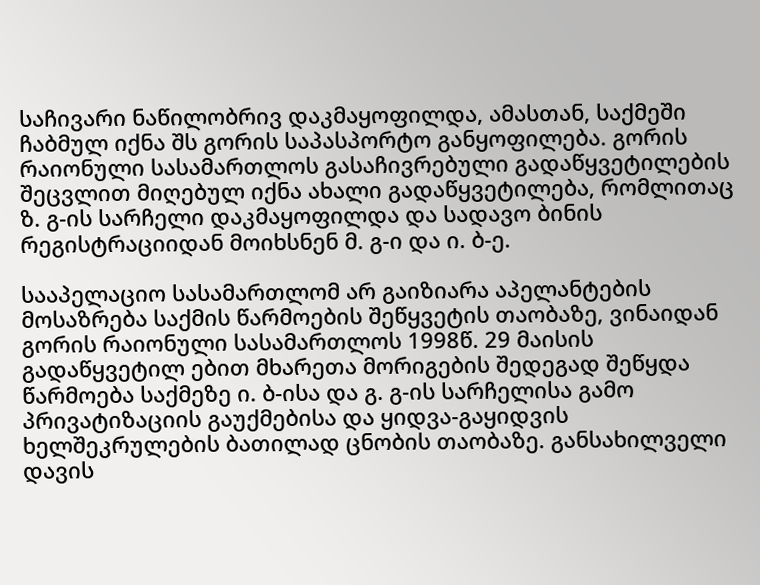საჩივარი ნაწილობრივ დაკმაყოფილდა, ამასთან, საქმეში ჩაბმულ იქნა შს გორის საპასპორტო განყოფილება. გორის რაიონული სასამართლოს გასაჩივრებული გადაწყვეტილების შეცვლით მიღებულ იქნა ახალი გადაწყვეტილება, რომლითაც ზ. გ-ის სარჩელი დაკმაყოფილდა და სადავო ბინის რეგისტრაციიდან მოიხსნენ მ. გ-ი და ი. ბ-ე.

სააპელაციო სასამართლომ არ გაიზიარა აპელანტების მოსაზრება საქმის წარმოების შეწყვეტის თაობაზე, ვინაიდან გორის რაიონული სასამართლოს 1998წ. 29 მაისის გადაწყვეტილ ებით მხარეთა მორიგების შედეგად შეწყდა წარმოება საქმეზე ი. ბ-ისა და გ. გ-ის სარჩელისა გამო პრივატიზაციის გაუქმებისა და ყიდვა-გაყიდვის ხელშეკრულების ბათილად ცნობის თაობაზე. განსახილველი დავის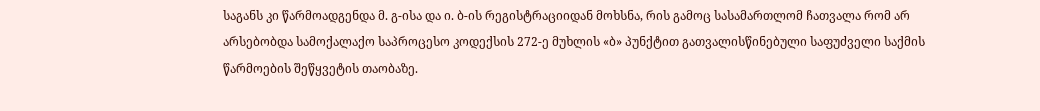საგანს კი წარმოადგენდა მ. გ-ისა და ი. ბ-ის რეგისტრაციიდან მოხსნა, რის გამოც სასამართლომ ჩათვალა რომ არ არსებობდა სამოქალაქო საპროცესო კოდექსის 272-ე მუხლის «ბ» პუნქტით გათვალისწინებული საფუძველი საქმის წარმოების შეწყვეტის თაობაზე.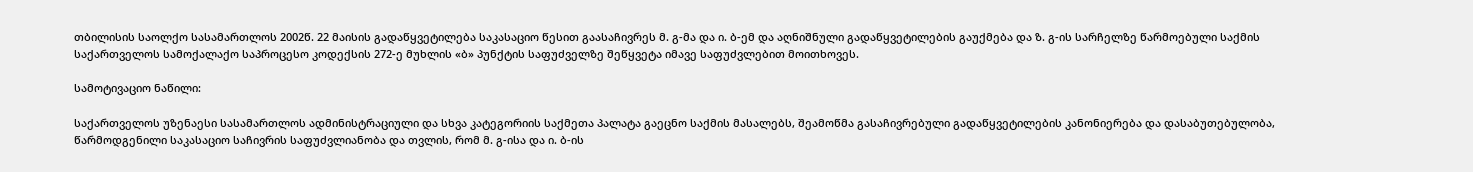თბილისის საოლქო სასამართლოს 2002წ. 22 მაისის გადაწყვეტილება საკასაციო წესით გაასაჩივრეს მ. გ-მა და ი. ბ-ემ და აღნიშნული გადაწყვეტილების გაუქმება და ზ. გ-ის სარჩელზე წარმოებული საქმის საქართველოს სამოქალაქო საპროცესო კოდექსის 272-ე მუხლის «ბ» პუნქტის საფუძველზე შეწყვეტა იმავე საფუძვლებით მოითხოვეს.

სამოტივაციო ნაწილი:

საქართველოს უზენაესი სასამართლოს ადმინისტრაციული და სხვა კატეგორიის საქმეთა პალატა გაეცნო საქმის მასალებს, შეამოწმა გასაჩივრებული გადაწყვეტილების კანონიერება და დასაბუთებულობა, წარმოდგენილი საკასაციო საჩივრის საფუძვლიანობა და თვლის, რომ მ. გ-ისა და ი. ბ-ის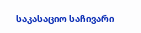საკასაციო საჩივარი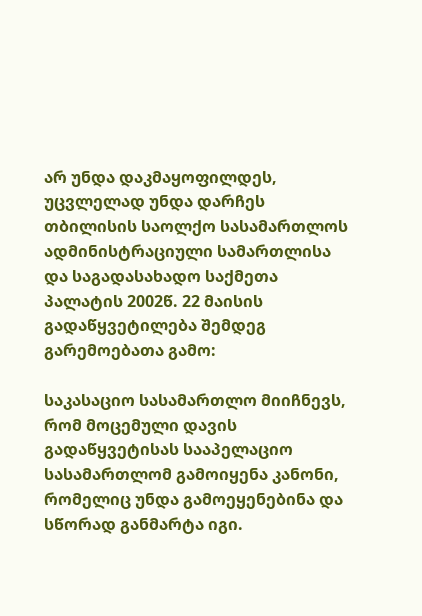არ უნდა დაკმაყოფილდეს, უცვლელად უნდა დარჩეს თბილისის საოლქო სასამართლოს ადმინისტრაციული სამართლისა და საგადასახადო საქმეთა პალატის 2002წ. 22 მაისის გადაწყვეტილება შემდეგ გარემოებათა გამო:

საკასაციო სასამართლო მიიჩნევს, რომ მოცემული დავის გადაწყვეტისას სააპელაციო სასამართლომ გამოიყენა კანონი, რომელიც უნდა გამოეყენებინა და სწორად განმარტა იგი.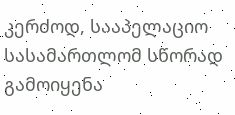კერძოდ, სააპელაციო სასამართლომ სწორად გამოიყენა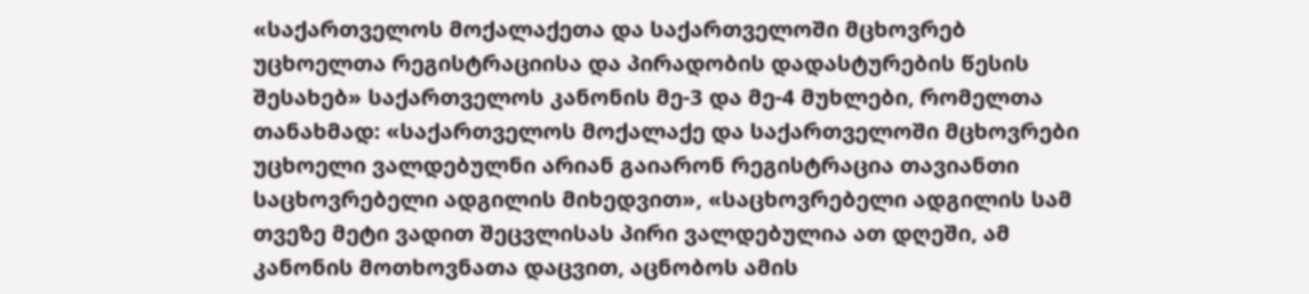«საქართველოს მოქალაქეთა და საქართველოში მცხოვრებ უცხოელთა რეგისტრაციისა და პირადობის დადასტურების წესის შესახებ» საქართველოს კანონის მე-3 და მე-4 მუხლები, რომელთა თანახმად: «საქართველოს მოქალაქე და საქართველოში მცხოვრები უცხოელი ვალდებულნი არიან გაიარონ რეგისტრაცია თავიანთი საცხოვრებელი ადგილის მიხედვით», «საცხოვრებელი ადგილის სამ თვეზე მეტი ვადით შეცვლისას პირი ვალდებულია ათ დღეში, ამ კანონის მოთხოვნათა დაცვით, აცნობოს ამის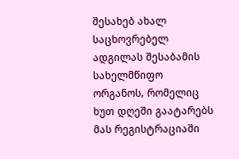შესახებ ახალ საცხოვრებელ ადგილას შესაბამის სახელმწიფო ორგანოს, რომელიც ხუთ დღეში გაატარებს მას რეგისტრაციაში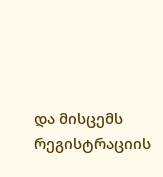და მისცემს რეგისტრაციის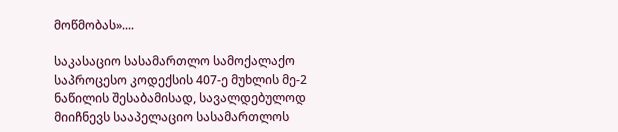მოწმობას»....

საკასაციო სასამართლო სამოქალაქო საპროცესო კოდექსის 407-ე მუხლის მე-2 ნაწილის შესაბამისად, სავალდებულოდ მიიჩნევს სააპელაციო სასამართლოს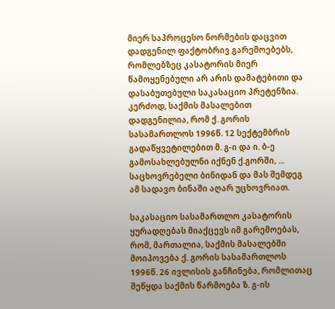მიერ საპროცესო ნორმების დაცვით დადგენილ ფაქტობრივ გარემოებებს, რომლებზეც კასატორის მიერ წამოყენებული არ არის დამატებითი და დასაბუთებული საკასაციო პრეტენზია. კერძოდ, საქმის მასალებით დადგენილია, რომ ქ. გორის სასამართლოს 1996წ. 12 სექტემბრის გადაწყვეტილებით მ. გ-ი და ი. ბ-ე გამოსახლებულნი იქნენ ქ.გორში, ... საცხოვრებელი ბინიდან და მას შემდეგ ამ სადავო ბინაში აღარ უცხოვრიათ.

საკასაციო სასამართლო კასატორის ყურადღებას მიაქცევს იმ გარემოებას, რომ, მართალია, საქმის მასალებში მოიპოვება ქ. გორის სასამართლოს 1996წ. 26 ივლისის განჩინება, რომლითაც შეწყდა საქმის წარმოება ზ. გ-ის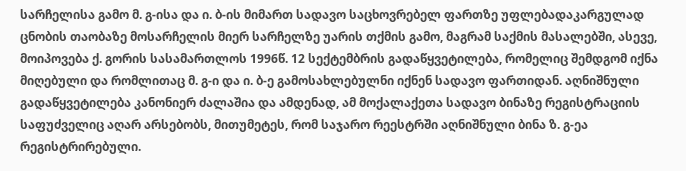სარჩელისა გამო მ. გ-ისა და ი. ბ-ის მიმართ სადავო საცხოვრებელ ფართზე უფლებადაკარგულად ცნობის თაობაზე მოსარჩელის მიერ სარჩელზე უარის თქმის გამო, მაგრამ საქმის მასალებში, ასევე, მოიპოვება ქ. გორის სასამართლოს 1996წ. 12 სექტემბრის გადაწყვეტილება, რომელიც შემდგომ იქნა მიღებული და რომლითაც მ. გ-ი და ი. ბ-ე გამოსახლებულნი იქნენ სადავო ფართიდან. აღნიშნული გადაწყვეტილება კანონიერ ძალაშია და ამდენად, ამ მოქალაქეთა სადავო ბინაზე რეგისტრაციის საფუძველიც აღარ არსებობს, მითუმეტეს, რომ საჯარო რეესტრში აღნიშნული ბინა ზ. გ-ეა რეგისტრირებული.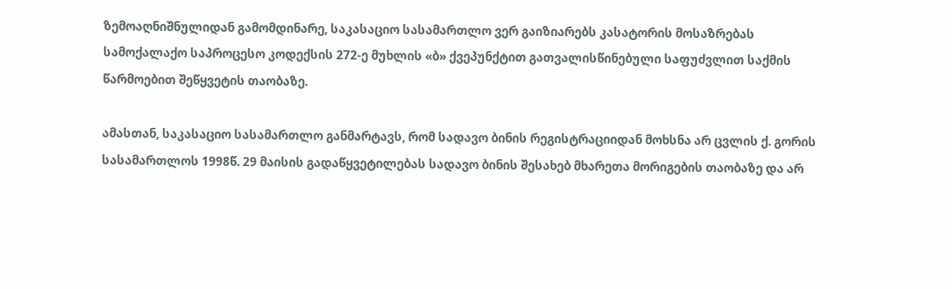ზემოაღნიშნულიდან გამომდინარე, საკასაციო სასამართლო ვერ გაიზიარებს კასატორის მოსაზრებას სამოქალაქო საპროცესო კოდექსის 272-ე მუხლის «ბ» ქვეპუნქტით გათვალისწინებული საფუძვლით საქმის წარმოებით შეწყვეტის თაობაზე.

ამასთან, საკასაციო სასამართლო განმარტავს, რომ სადავო ბინის რეგისტრაციიდან მოხსნა არ ცვლის ქ. გორის სასამართლოს 1998წ. 29 მაისის გადაწყვეტილებას სადავო ბინის შესახებ მხარეთა მორიგების თაობაზე და არ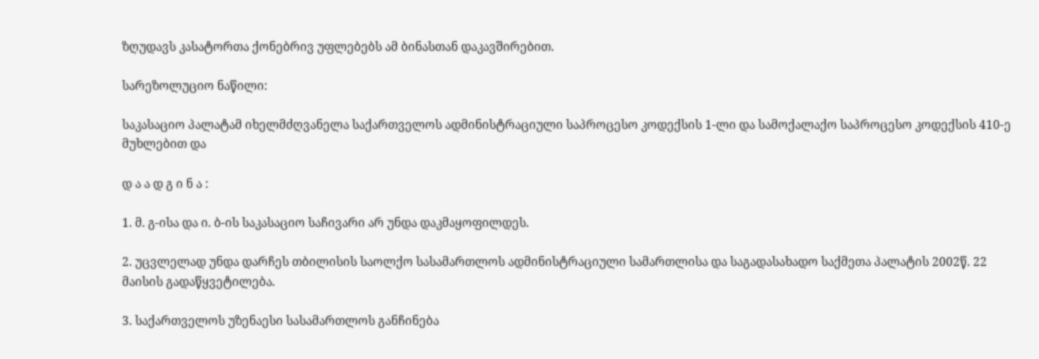ზღუდავს კასატორთა ქონებრივ უფლებებს ამ ბინასთან დაკავშირებით.

სარეზოლუციო ნაწილი:

საკასაციო პალატამ იხელმძღვანელა საქართველოს ადმინისტრაციული საპროცესო კოდექსის 1-ლი და სამოქალაქო საპროცესო კოდექსის 410-ე მუხლებით და

დ ა ა დ გ ი ნ ა :

1. მ. გ-ისა და ი. ბ-ის საკასაციო საჩივარი არ უნდა დაკმაყოფილდეს.

2. უცვლელად უნდა დარჩეს თბილისის საოლქო სასამართლოს ადმინისტრაციული სამართლისა და საგადასახადო საქმეთა პალატის 2002წ. 22 მაისის გადაწყვეტილება.

3. საქართველოს უზენაესი სასამართლოს განჩინება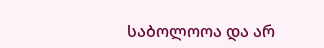საბოლოოა და არ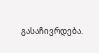გასაჩივრდება.